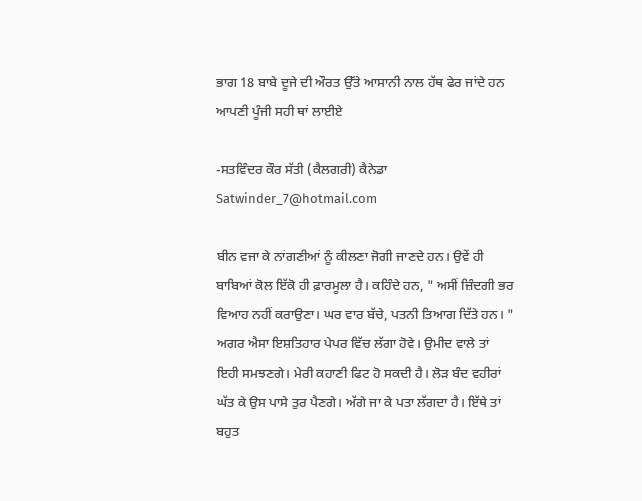ਭਾਗ 18 ਬਾਬੇ ਦੂਜੇ ਦੀ ਔਰਤ ਉੱਤੇ ਆਸਾਨੀ ਨਾਲ ਹੱਥ ਫੇਰ ਜਾਂਦੇ ਹਨ ਆਪਣੀ ਪੂੰਜੀ ਸਹੀ ਥਾਂ ਲਾਈਏ

-ਸਤਵਿੰਦਰ ਕੌਰ ਸੱਤੀ (ਕੈਲਗਰੀ) ਕੈਨੇਡਾ Satwinder_7@hotmail.com

ਬੀਨ ਵਜਾ ਕੇ ਨਾਂਗਣੀਆਂ ਨੂੰ ਕੀਲਣਾ ਜੋਗੀ ਜਾਣਦੇ ਹਨ। ਉਵੇਂ ਹੀ ਬਾਬਿਆਂ ਕੋਲ ਇੱਕੋ ਹੀ ਫ਼ਾਰਮੂਲਾ ਹੈ। ਕਹਿੰਦੇ ਹਨ, " ਅਸੀਂ ਜ਼ਿੰਦਗੀ ਭਰ ਵਿਆਹ ਨਹੀਂ ਕਰਾਉਣਾ। ਘਰ ਵਾਰ ਬੱਚੇ, ਪਤਨੀ ਤਿਆਗ ਦਿੱਤੇ ਹਨ। " ਅਗਰ ਐਸਾ ਇਸ਼ਤਿਹਾਰ ਪੇਪਰ ਵਿੱਚ ਲੱਗਾ ਹੋਵੇ। ਉਮੀਦ ਵਾਲੇ ਤਾਂ ਇਹੀ ਸਮਝਣਗੇ। ਮੇਰੀ ਕਹਾਣੀ ਫਿਟ ਹੋ ਸਕਦੀ ਹੈ। ਲੋੜ ਬੰਦ ਵਹੀਰਾਂ ਘੱਤ ਕੇ ਉਸ ਪਾਸੇ ਤੁਰ ਪੈਣਗੇ। ਅੱਗੇ ਜਾ ਕੇ ਪਤਾ ਲੱਗਦਾ ਹੈ। ਇੱਥੇ ਤਾਂ ਬਹੁਤ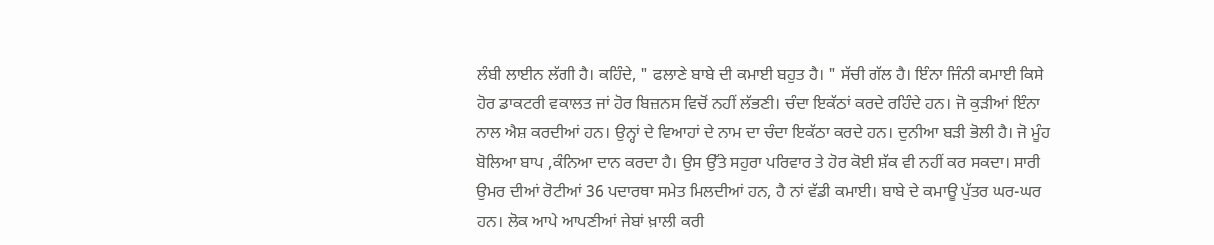ਲੰਬੀ ਲਾਈਨ ਲੱਗੀ ਹੈ। ਕਹਿੰਦੇ, " ਫਲਾਣੇ ਬਾਬੇ ਦੀ ਕਮਾਈ ਬਹੁਤ ਹੈ। " ਸੱਚੀ ਗੱਲ ਹੈ। ਇੰਨਾ ਜਿੰਨੀ ਕਮਾਈ ਕਿਸੇ ਹੋਰ ਡਾਕਟਰੀ ਵਕਾਲਤ ਜਾਂ ਹੋਰ ਬਿਜ਼ਨਸ ਵਿਚੋਂ ਨਹੀਂ ਲੱਭਣੀ। ਚੰਦਾ ਇਕੱਠਾਂ ਕਰਦੇ ਰਹਿੰਦੇ ਹਨ। ਜੋ ਕੁੜੀਆਂ ਇੰਨਾ ਨਾਲ ਐਸ਼ ਕਰਦੀਆਂ ਹਨ। ਉਨ੍ਹਾਂ ਦੇ ਵਿਆਹਾਂ ਦੇ ਨਾਮ ਦਾ ਚੰਦਾ ਇਕੱਠਾ ਕਰਦੇ ਹਨ। ਦੁਨੀਆ ਬੜੀ ਭੋਲੀ ਹੈ। ਜੋ ਮੂੰਹ ਬੋਲਿਆ ਬਾਪ ,ਕੰਨਿਆ ਦਾਨ ਕਰਦਾ ਹੈ। ਉਸ ਉੱਤੇ ਸਹੁਰਾ ਪਰਿਵਾਰ ਤੇ ਹੋਰ ਕੋਈ ਸ਼ੱਕ ਵੀ ਨਹੀਂ ਕਰ ਸਕਦਾ। ਸਾਰੀ ਉਮਰ ਦੀਆਂ ਰੋਟੀਆਂ 36 ਪਦਾਰਥਾ ਸਮੇਤ ਮਿਲਦੀਆਂ ਹਨ, ਹੈ ਨਾਂ ਵੱਡੀ ਕਮਾਈ। ਬਾਬੇ ਦੇ ਕਮਾਊ ਪੁੱਤਰ ਘਰ-ਘਰ ਹਨ। ਲੋਕ ਆਪੇ ਆਪਣੀਆਂ ਜੇਬਾਂ ਖ਼ਾਲੀ ਕਰੀ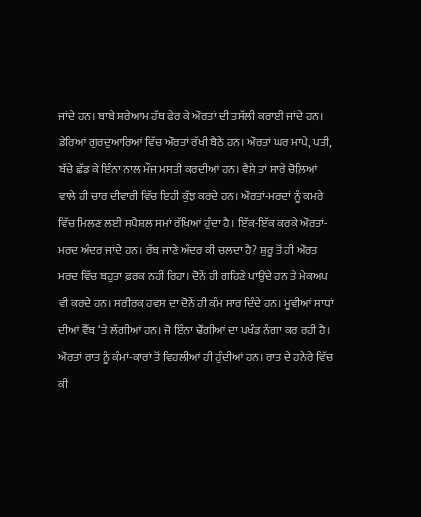ਜਾਂਦੇ ਹਨ। ਬਾਬੇ ਸ਼ਰੇਆਮ ਹੱਥ ਫੇਰ ਕੇ ਔਰਤਾਂ ਦੀ ਤਸੱਲੀ ਕਰਾਈ ਜਾਂਦੇ ਹਨ। ਡੇਰਿਆਂ ਗੁਰਦੁਆਰਿਆਂ ਵਿੱਚ ਔਰਤਾਂ ਰੱਖੀ ਬੈਠੇ ਹਨ। ਔਰਤਾਂ ਘਰ ਮਾਪੇ, ਪਤੀ, ਬੱਚੇ ਛੱਡ ਕੇ ਇੰਨਾ ਨਾਲ ਮੌਜ ਮਸਤੀ ਕਰਦੀਆਂ ਹਨ। ਵੈਸੇ ਤਾਂ ਸਾਰੇ ਚੋਲ਼ਿਆਂ ਵਾਲੇ ਹੀ ਚਾਰ ਦੀਵਾਰੀ ਵਿੱਚ ਇਹੀ ਕੁੱਝ ਕਰਦੇ ਹਨ। ਔਰਤਾਂ-ਮਰਦਾਂ ਨੂੰ ਕਮਰੇ ਵਿੱਚ ਮਿਲਣ ਲਈ ਸਪੈਸ਼ਲ ਸਮਾਂ ਰੱਖਿਆਂ ਹੁੰਦਾ ਹੈ। ਇੱਕ-ਇੱਕ ਕਰਕੇ ਔਰਤਾਂ-ਮਰਦ ਅੰਦਰ ਜਾਂਦੇ ਹਨ। ਰੱਬ ਜਾਣੇ ਅੰਦਰ ਕੀ ਚਲਦਾ ਹੈ? ਸ਼ੁਰੂ ਤੋਂ ਹੀ ਔਰਤ ਮਰਦ ਵਿੱਚ ਬਹੁਤਾ ਫ਼ਰਕ ਨਹੀਂ ਰਿਹਾ। ਦੋਨੇਂ ਹੀ ਗਹਿਣੇ ਪਾਉਂਦੇ ਹਨ ਤੇ ਮੇਕਅਪ ਵੀ ਕਰਦੇ ਹਨ। ਸਰੀਰਕ ਹਵਸ ਦਾ ਦੋਨੇਂ ਹੀ ਕੰਮ ਸਾਰ ਦਿੰਦੇ ਹਨ। ਮੂਵੀਆਂ ਸਾਧਾਂ ਦੀਆਂ ਵੈੱਬ ‘ਤੇ ਲੱਗੀਆਂ ਹਨ। ਜੋ ਇੰਨਾ ਢੌਂਗੀਆਂ ਦਾ ਪਖੰਡ ਨੰਗਾ ਕਰ ਰਹੀ ਹੈ। ਔਰਤਾਂ ਰਾਤ ਨੂੰ ਕੰਮਾਂ-ਕਾਰਾਂ ਤੋਂ ਵਿਹਲੀਆਂ ਹੀ ਹੁੰਦੀਆਂ ਹਨ। ਰਾਤ ਦੇ ਹਨੇਰੇ ਵਿੱਚ ਕੀ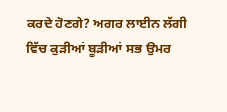ਕਰਦੇ ਹੋਣਗੇ? ਅਗਰ ਲਾਈਨ ਲੱਗੀ ਵਿੱਚ ਕੁੜੀਆਂ ਬੂੜੀਆਂ ਸਭ ਉਮਰ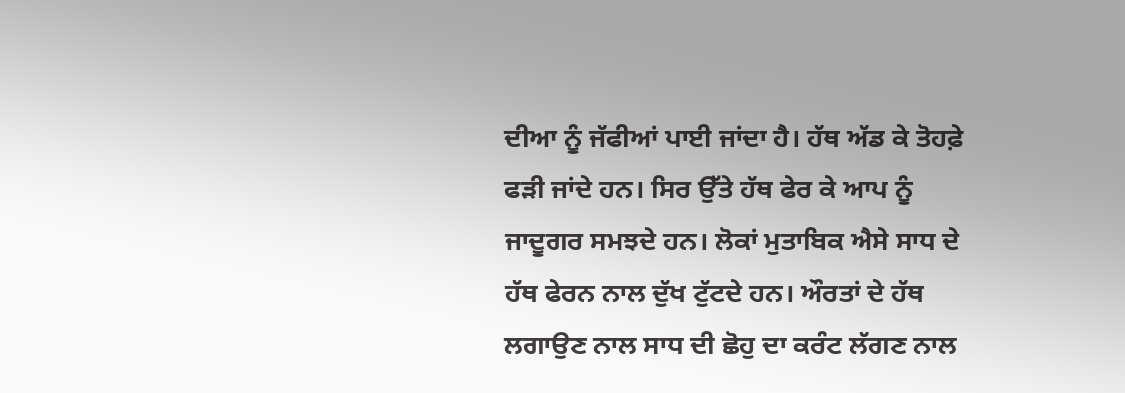ਦੀਆ ਨੂੰ ਜੱਫੀਆਂ ਪਾਈ ਜਾਂਦਾ ਹੈ। ਹੱਥ ਅੱਡ ਕੇ ਤੋਹਫ਼ੇ ਫੜੀ ਜਾਂਦੇ ਹਨ। ਸਿਰ ਉੱਤੇ ਹੱਥ ਫੇਰ ਕੇ ਆਪ ਨੂੰ ਜਾਦੂਗਰ ਸਮਝਦੇ ਹਨ। ਲੋਕਾਂ ਮੁਤਾਬਿਕ ਐਸੇ ਸਾਧ ਦੇ ਹੱਥ ਫੇਰਨ ਨਾਲ ਦੁੱਖ ਟੁੱਟਦੇ ਹਨ। ਔਰਤਾਂ ਦੇ ਹੱਥ ਲਗਾਉਣ ਨਾਲ ਸਾਧ ਦੀ ਛੋਹੁ ਦਾ ਕਰੰਟ ਲੱਗਣ ਨਾਲ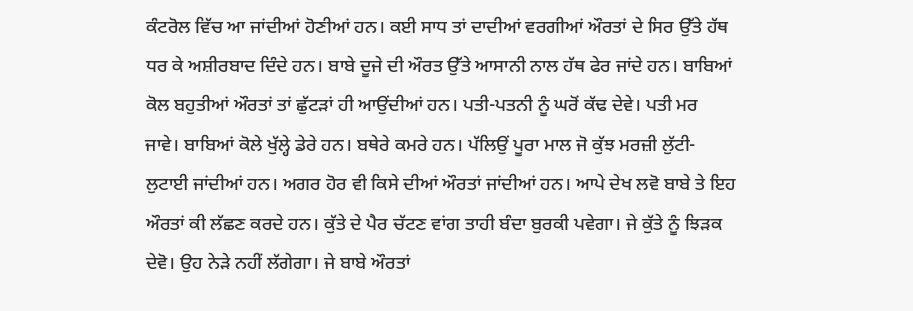ਕੰਟਰੋਲ ਵਿੱਚ ਆ ਜਾਂਦੀਆਂ ਹੋਣੀਆਂ ਹਨ। ਕਈ ਸਾਧ ਤਾਂ ਦਾਦੀਆਂ ਵਰਗੀਆਂ ਔਰਤਾਂ ਦੇ ਸਿਰ ਉੱਤੇ ਹੱਥ ਧਰ ਕੇ ਅਸ਼ੀਰਬਾਦ ਦਿੰਦੇ ਹਨ। ਬਾਬੇ ਦੂਜੇ ਦੀ ਔਰਤ ਉੱਤੇ ਆਸਾਨੀ ਨਾਲ ਹੱਥ ਫੇਰ ਜਾਂਦੇ ਹਨ। ਬਾਬਿਆਂ ਕੋਲ ਬਹੁਤੀਆਂ ਔਰਤਾਂ ਤਾਂ ਛੁੱਟੜਾਂ ਹੀ ਆਉਂਦੀਆਂ ਹਨ। ਪਤੀ-ਪਤਨੀ ਨੂੰ ਘਰੋਂ ਕੱਢ ਦੇਵੇ। ਪਤੀ ਮਰ ਜਾਵੇ। ਬਾਬਿਆਂ ਕੋਲੇ ਖੁੱਲ੍ਹੇ ਡੇਰੇ ਹਨ। ਬਥੇਰੇ ਕਮਰੇ ਹਨ। ਪੱਲਿਉਂ ਪੂਰਾ ਮਾਲ ਜੋ ਕੁੱਝ ਮਰਜ਼ੀ ਲੁੱਟੀ-ਲੁਟਾਈ ਜਾਂਦੀਆਂ ਹਨ। ਅਗਰ ਹੋਰ ਵੀ ਕਿਸੇ ਦੀਆਂ ਔਰਤਾਂ ਜਾਂਦੀਆਂ ਹਨ। ਆਪੇ ਦੇਖ ਲਵੋ ਬਾਬੇ ਤੇ ਇਹ ਔਰਤਾਂ ਕੀ ਲੱਛਣ ਕਰਦੇ ਹਨ। ਕੁੱਤੇ ਦੇ ਪੈਰ ਚੱਟਣ ਵਾਂਗ ਤਾਹੀ ਬੰਦਾ ਬੁਰਕੀ ਪਵੇਗਾ। ਜੇ ਕੁੱਤੇ ਨੂੰ ਝਿੜਕ ਦੇਵੋ। ਉਹ ਨੇੜੇ ਨਹੀਂ ਲੱਗੇਗਾ। ਜੇ ਬਾਬੇ ਔਰਤਾਂ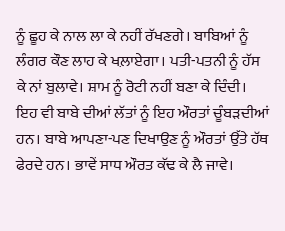ਨੂੰ ਛੂਹ ਕੇ ਨਾਲ ਲਾ ਕੇ ਨਹੀਂ ਰੱਖਣਗੇ। ਬਾਬਿਆਂ ਨੂੰ ਲੰਗਰ ਕੌਣ ਲਾਹ ਕੇ ਖਲ਼ਾਏਗਾ। ਪਤੀ-ਪਤਨੀ ਨੂੰ ਹੱਸ ਕੇ ਨਾਂ ਬੁਲਾਵੇ। ਸ਼ਾਮ ਨੂੰ ਰੋਟੀ ਨਹੀਂ ਬਣਾ ਕੇ ਦਿੰਦੀ। ਇਹ ਵੀ ਬਾਬੇ ਦੀਆਂ ਲੱਤਾਂ ਨੂੰ ਇਹ ਔਰਤਾਂ ਚੂੰਬੜਦੀਆਂ ਹਨ। ਬਾਬੇ ਆਪਣਾ-ਪਣ ਦਿਖਾਉਣ ਨੂੰ ਔਰਤਾਂ ਉੱਤੇ ਹੱਥ ਫੇਰਦੇ ਹਨ। ਭਾਵੇਂ ਸਾਧ ਔਰਤ ਕੱਢ ਕੇ ਲੈ ਜਾਵੇ।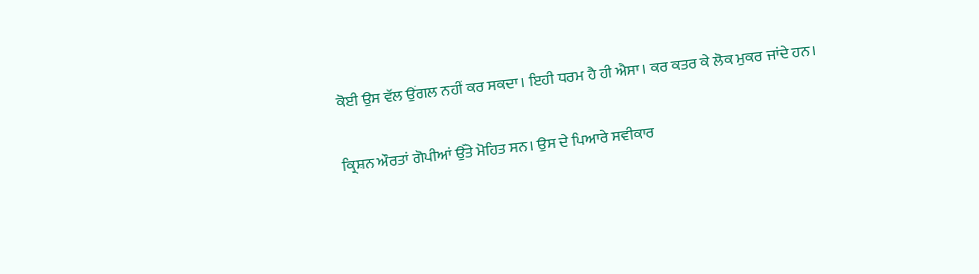ਕੋਈ ਉਸ ਵੱਲ ਉਂਗਲ ਨਹੀਂ ਕਰ ਸਕਦਾ। ਇਹੀ ਧਰਮ ਹੈ ਹੀ ਐਸਾ। ਕਰ ਕਤਰ ਕੇ ਲੋਕ ਮੁਕਰ ਜਾਂਦੇ ਹਨ।

ਕ੍ਰਿਸ਼ਨ ਔਰਤਾਂ ਗੋਪੀਆਂ ਉੱਤੇ ਮੋਹਿਤ ਸਨ। ਉਸ ਦੇ ਪਿਆਰੇ ਸਵੀਕਾਰ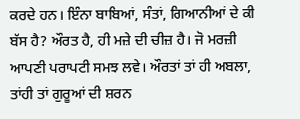ਕਰਦੇ ਹਨ। ਇੰਨਾ ਬਾਬਿਆਂ, ਸੰਤਾਂ, ਗਿਆਨੀਆਂ ਦੇ ਕੀ ਬੱਸ ਹੈ? ਔਰਤ ਹੈ, ਹੀ ਮਜ਼ੇ ਦੀ ਚੀਜ਼ ਹੈ। ਜੋ ਮਰਜ਼ੀ ਆਪਣੀ ਪਰਾਪਟੀ ਸਮਝ ਲਵੇ। ਔਰਤਾਂ ਤਾਂ ਹੀ ਅਬਲਾ, ਤਾਂਹੀ ਤਾਂ ਗੁਰੂਆਂ ਦੀ ਸ਼ਰਨ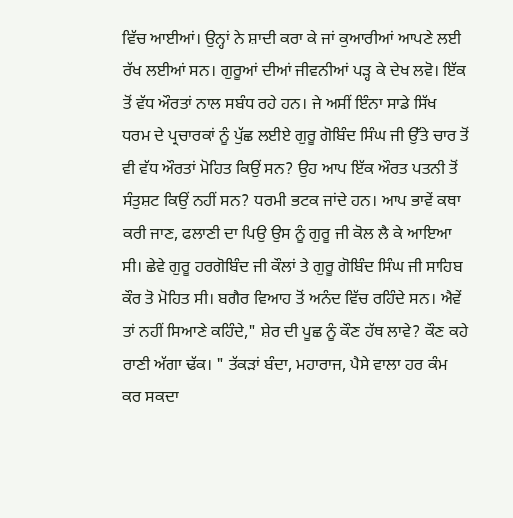ਵਿੱਚ ਆਈਆਂ। ਉਨ੍ਹਾਂ ਨੇ ਸ਼ਾਦੀ ਕਰਾ ਕੇ ਜਾਂ ਕੁਆਰੀਆਂ ਆਪਣੇ ਲਈ ਰੱਖ ਲਈਆਂ ਸਨ। ਗੁਰੂਆਂ ਦੀਆਂ ਜੀਵਨੀਆਂ ਪੜ੍ਹ ਕੇ ਦੇਖ ਲਵੋ। ਇੱਕ ਤੋਂ ਵੱਧ ਔਰਤਾਂ ਨਾਲ ਸਬੰਧ ਰਹੇ ਹਨ। ਜੇ ਅਸੀਂ ਇੰਨਾ ਸਾਡੇ ਸਿੱਖ ਧਰਮ ਦੇ ਪ੍ਰਚਾਰਕਾਂ ਨੂੰ ਪੁੱਛ ਲਈਏ ਗੁਰੂ ਗੋਬਿੰਦ ਸਿੰਘ ਜੀ ਉੱਤੇ ਚਾਰ ਤੋਂ ਵੀ ਵੱਧ ਔਰਤਾਂ ਮੋਹਿਤ ਕਿਉਂ ਸਨ? ਉਹ ਆਪ ਇੱਕ ਔਰਤ ਪਤਨੀ ਤੋਂ ਸੰਤੁਸ਼ਟ ਕਿਉਂ ਨਹੀਂ ਸਨ? ਧਰਮੀ ਭਟਕ ਜਾਂਦੇ ਹਨ। ਆਪ ਭਾਵੇਂ ਕਥਾ ਕਰੀ ਜਾਣ, ਫਲਾਣੀ ਦਾ ਪਿਉ ਉਸ ਨੂੰ ਗੁਰੂ ਜੀ ਕੋਲ ਲੈ ਕੇ ਆਇਆ ਸੀ। ਛੇਵੇ ਗੁਰੂ ਹਰਗੋਬਿੰਦ ਜੀ ਕੌਲਾਂ ਤੇ ਗੁਰੂ ਗੋਬਿੰਦ ਸਿੰਘ ਜੀ ਸਾਹਿਬ ਕੌਰ ਤੋ ਮੋਹਿਤ ਸੀ। ਬਗੈਰ ਵਿਆਹ ਤੋਂ ਅਨੰਦ ਵਿੱਚ ਰਹਿੰਦੇ ਸਨ। ਐਵੇਂ ਤਾਂ ਨਹੀਂ ਸਿਆਣੇ ਕਹਿੰਦੇ," ਸ਼ੇਰ ਦੀ ਪੂਛ ਨੂੰ ਕੌਣ ਹੱਥ ਲਾਵੇ? ਕੌਣ ਕਹੇ ਰਾਣੀ ਅੱਗਾ ਢੱਕ। " ਤੱਕੜਾਂ ਬੰਦਾ, ਮਹਾਰਾਜ, ਪੈਸੇ ਵਾਲਾ ਹਰ ਕੰਮ ਕਰ ਸਕਦਾ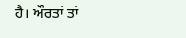ਹੈ। ਔਰਤਾਂ ਤਾਂ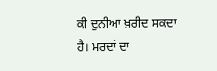ਕੀ ਦੁਨੀਆ ਖ਼ਰੀਦ ਸਕਦਾ ਹੈ। ਮਰਦਾਂ ਦਾ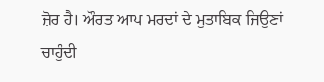ਜ਼ੋਰ ਹੈ। ਔਰਤ ਆਪ ਮਰਦਾਂ ਦੇ ਮੁਤਾਬਿਕ ਜਿਉਣਾਂ ਚਾਹੁੰਦੀ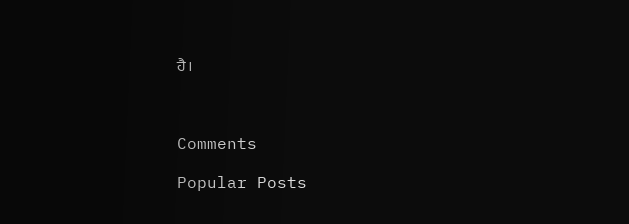ਹੈ।



Comments

Popular Posts